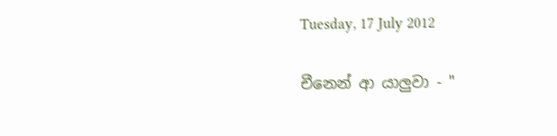Tuesday, 17 July 2012

චීනෙන් ආ යාලුවා - "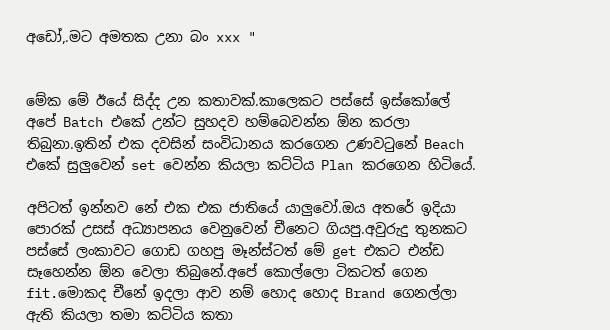අඩෝ,.මට අමතක උනා බං xxx "


මේක මේ ඊයේ සිද්ද උන කතාවක්.කාලෙකට පස්සේ ඉස්කෝලේ අපේ Batch එකේ උන්ට සුහදව හම්බෙවන්න ඕන කරලා තිබුනා.ඉතින් එක දවසින් සංවිධානය කරගෙන උණවටුනේ Beach එකේ සුලුවෙන් set වෙන්න කියලා කට්ටිය Plan කරගෙන හිටියේ.

අපිටත් ඉන්නව නේ එක එක ජාතියේ යාලුවෝ.ඔය අතරේ ඉදියා පොරක් උසස් අධ්‍යාපනය වෙනුවෙන් චීනෙට ගියපු.අවුරුදු තුනකට පස්සේ ලංකාවට ගොඩ ගහපු මෑන්ස්ටත් මේ get එකට එන්ඩ සෑහෙන්න ඕන වෙලා තිබුනේ.අපේ කොල්ලො ටිකටත් ගෙන fit.මොකද චීනේ ඉදලා ආව නම් හොද හොද Brand ගෙනල්ලා ඇති කියලා තමා කට්ටිය කතා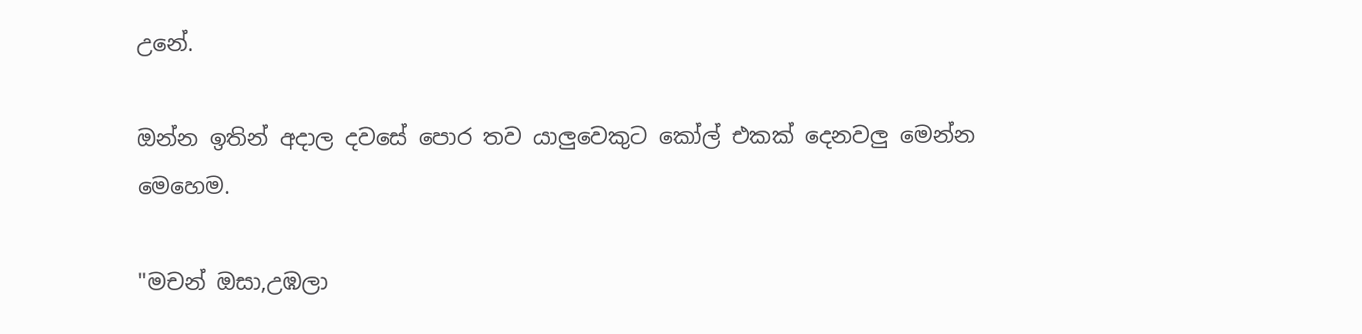උනේ.

ඔන්න ඉතින් අදාල දවසේ පොර තව යාලුවෙකුට කෝල් එකක් දෙනවලු මෙන්න මෙහෙම.

"මචන් ඔසා,උඹලා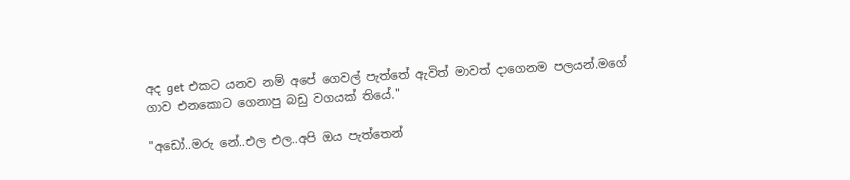අද get එකට යනව නම් අපේ ගෙවල් පැත්තේ ඇවිත් මාවත් දාගෙනම පලයන්.මගේ ගාව එනකොට ගෙනාපු බඩු වගයක් තියේ."

"අඩෝ..මරු නේ..එල එල..අපි ඔය පැත්තෙන්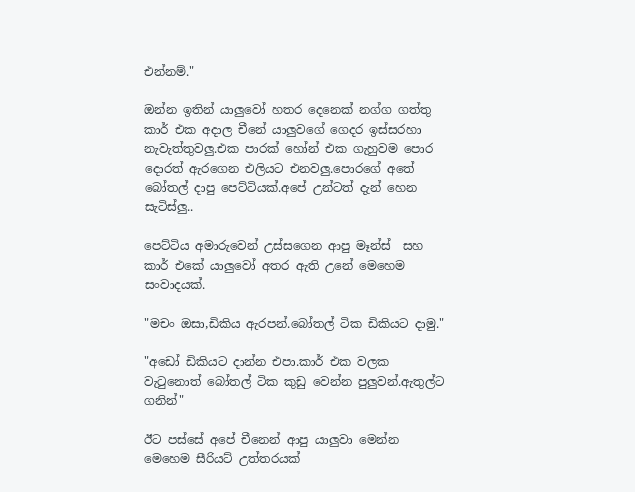එන්නම්."

ඔන්න ඉතින් යාලුවෝ හතර දෙනෙක් නග්ග ගත්තු කාර් එක අදාල චීනේ යාලුවගේ ගෙදර ඉස්සරහා නැවැත්තුවලු.එක පාරක් හෝන් එක ගැහුවම පොර දොරත් ඇරගෙන එලියට එනවලු.පොරගේ අතේ බෝතල් දාපු පෙට්ටියක්.අපේ උන්ටත් දැන් හෙන සැටිස්ලු..

පෙට්ටිය අමාරුවෙන් උස්සගෙන ආපු මෑන්ස්  සහ කාර් එකේ යාලුවෝ අතර ඇති උනේ මෙහෙම සංවාදයක්.

"මචං ඔසා,ඩිකිය ඇරපන්.බෝතල් ටික ඩිකියට දාමු."

"අඩෝ ඩිකියට දාන්න එපා.කාර් එක වලක වැටුනොත් බෝතල් ටික කුඩු වෙන්න පුලුවන්.ඇතුල්ට ගනින්"

ඊට පස්සේ අපේ චීනෙන් ආපු යාලුවා මෙන්න මෙහෙම සීරියට් උත්තරයක්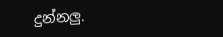දුන්නලු.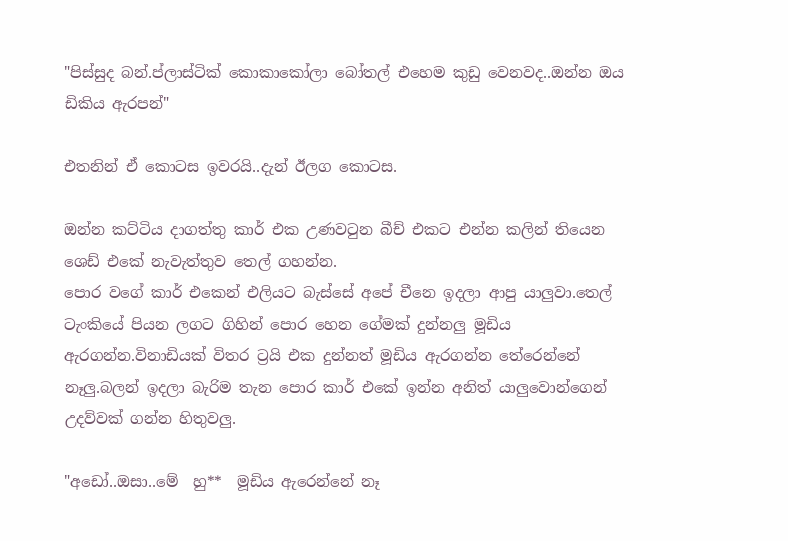"පිස්සුද බන්.ප්ලාස්ටික් කොකාකෝලා බෝතල් එහෙම කුඩු වෙනවද..ඔන්න ඔය ඩිකිය ඇරපන්"

එතනින් ඒ කොටස ඉවරයි..දැන් ඊලග කොටස.

ඔන්න කට්ටිය දාගත්තු කාර් එක උණවටුන බීච් එකට එන්න කලින් තියෙන ශෙඩ් එකේ නැවැත්තුව තෙල් ගහන්න.
පොර වගේ කාර් එකෙන් එලියට බැස්සේ අපේ චීනෙ ඉදලා ආපු යාලුවා.තෙල් ටැංකියේ පියන ලගට ගිහින් පොර හෙන ගේමක් දුන්නලු මූඩිය ඇරගන්න.විනාඩියක් විතර ට්‍රයි එක දුන්නත් මූඩිය ඇරගන්න තේරෙන්නේ නෑලු.බලන් ඉදලා බැරිම තැන පොර කාර් එකේ ඉන්න අනිත් යාලුවොන්ගෙන් උදව්වක් ගන්න හිතුවලු.

"අඩෝ..ඔසා..මේ  හු**  මූඩිය ඇරෙන්නේ නෑ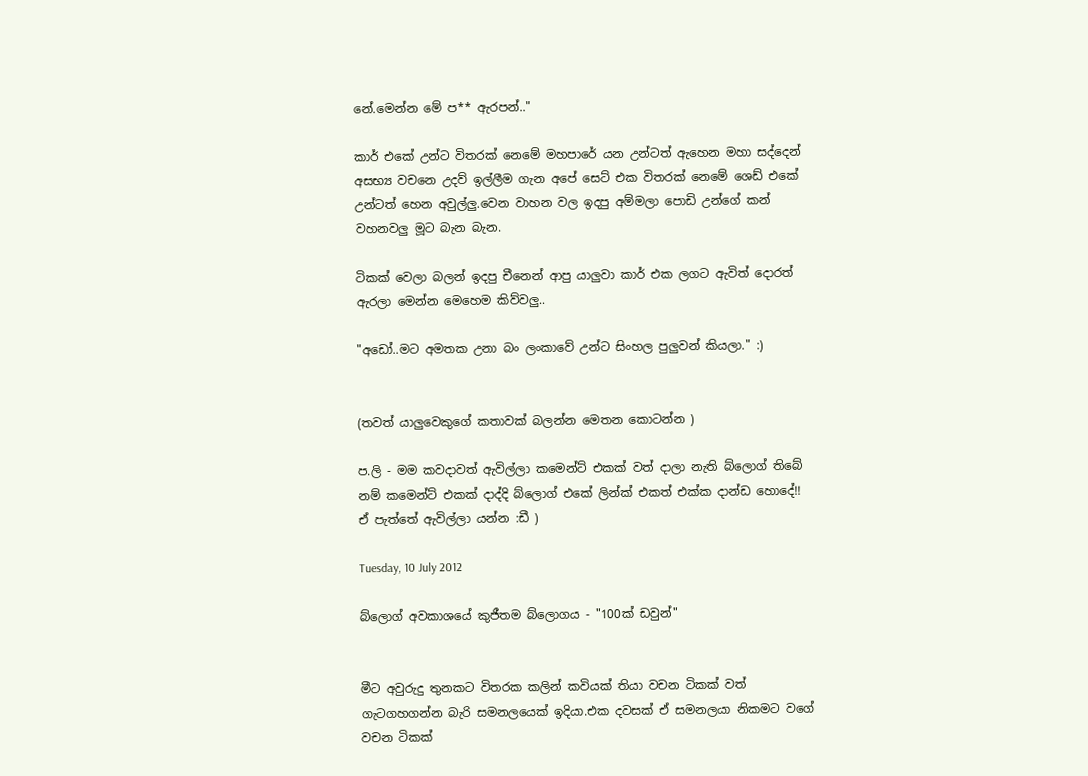නේ.මෙන්න මේ ප** ඇරපන්.."

කාර් එකේ උන්ට විතරක් නෙමේ මහපාරේ යන උන්ටත් ඇහෙන මහා සද්දෙන් අසභ්‍ය වචනෙ උදව් ඉල්ලීම ගැන අපේ සෙට් එක විතරක් නෙමේ ශෙඩ් එකේ උන්ටත් හෙන අවුල්ලු.වෙන වාහන වල ඉදපු අම්මලා පොඩි උන්ගේ කන් වහනවලු මූට බැන බැන.

ටිකක් වෙලා බලන් ඉදපු චීනෙන් ආපු යාලුවා කාර් එක ලගට ඇවිත් දොරත් ඇරලා මෙන්න මෙහෙම කිව්වලු..

"අඩෝ..මට අමතක උනා බං ලංකාවේ උන්ට සිංහල පුලුවන් කියලා." :)


(තවත් යාලුවෙකුගේ කතාවක් බලන්න මෙතන කොටන්න )

ප.ලි - මම කවදාවත් ඇවිල්ලා කමෙන්ට් එකක් වත් දාලා නැති බ්ලොග් තිබේ නම් කමෙන්ට් එකක් දාද්දි බ්ලොග් එකේ ලින්ක් එකත් එක්ක දාන්ඩ හොදේ!! ඒ පැත්තේ ඇවිල්ලා යන්න :ඩී )

Tuesday, 10 July 2012

බ්ලොග් අවකාශයේ කුජීතම බ්ලොගය - "100ක් ඩවුන්"


මීට අවුරුදු තුනකට විතරක කලින් කවියක් තියා වචන ටිකක් වත් ගැටගහගන්න බැරි සමනලයෙක් ඉදියා.එක දවසක් ඒ සමනලයා නිකමට වගේ වචන ටිකක්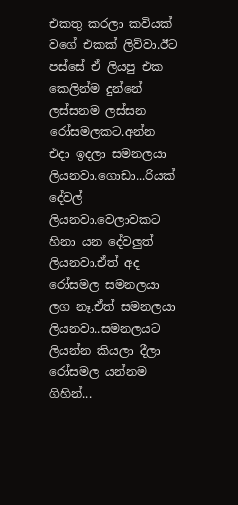එකතු කරලා කවියක් වගේ එකක් ලිව්වා.ඊට පස්සේ ඒ ලියපු එක කෙලින්ම දුන්නේ ලස්සනම ලස්සන රෝසමලකට.අන්න එදා ඉදලා සමනලයා ලියනවා.ගොඩා...රියක් දේවල් ලියනවා.වෙලාවකට හිනා යන දේවලුත් ලියනවා.ඒත් අද රෝසමල සමනලයා ලග නෑ.ඒත් සමනලයා ලියනවා..සමනලයට ලියන්න කියලා දීලා රෝසමල යන්නම ගිහින්...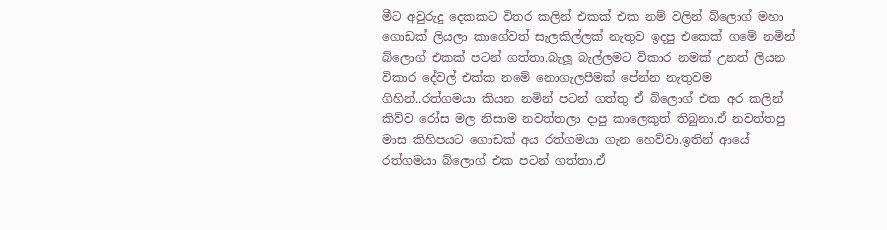මීට අවුරුදු දෙකකට විතර කලින් එකක් එක නම් වලින් බ්ලොග් මහා ගොඩක් ලියලා කාගේවත් සැලකිල්ලක් නැතුව ඉදපු එකෙක් ගමේ නමින් බ්ලොග් එකක් පටන් ගත්තා.බැලූ බැල්ලමට විකාර නමක් උනත් ලියන විකාර දේවල් එක්ක නමේ නොගැලපීමක් පේන්න නැතුවම ගිහින්..රත්ගමයා කියන නමින් පටන් ගත්තු ඒ බ්ලොග් එක අර කලින් කිව්ව රෝස මල නිසාම නවත්තලා දාපු කාලෙකුත් තිබුනා.ඒ නවත්තපු මාස කිහිපයට ගොඩක් අය රත්ගමයා ගැන හෙව්වා.ඉතින් ආයේ රත්ගමයා බ්ලොග් එක පටන් ගත්තා.ඒ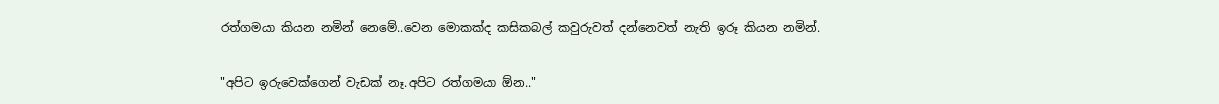රත්ගමයා කියන නමින් නෙමේ..වෙන මොකක්ද කසිකබල් කවුරුවත් දන්නෙවත් නැති ඉරූ කියන නමින්.

"අපිට ඉරුවෙක්ගෙන් වැඩක් නෑ.අපිට රත්ගමයා ඕන.."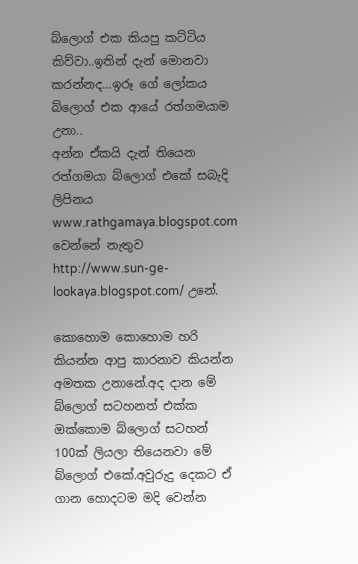බ්ලොග් එක කියපු කට්ටිය කිව්වා..ඉතින් දැන් මොනවා කරන්නද...ඉරූ ගේ ලෝකය බ්ලොග් එක ආයේ රත්ගමයාම උනා..
අන්න ඒකයි දැන් තියෙන රත්ගමයා බ්ලොග් එකේ සබැදි ලිපිනය www.rathgamaya.blogspot.com වෙන්නේ නැතුව http://www.sun-ge-lookaya.blogspot.com/ උනේ.

කොහොම කොහොම හරි කියන්න ආපු කාරනාව කියන්න අමතක උනානේ.අද දාන මේ බ්ලොග් සටහනත් එක්ක ඔක්කොම බ්ලොග් සටහන් 100ක් ලියලා තියෙනවා මේ බ්ලොග් එකේ.අවුරුදු දෙකට ඒ ගාන හොදටම මදි වෙන්න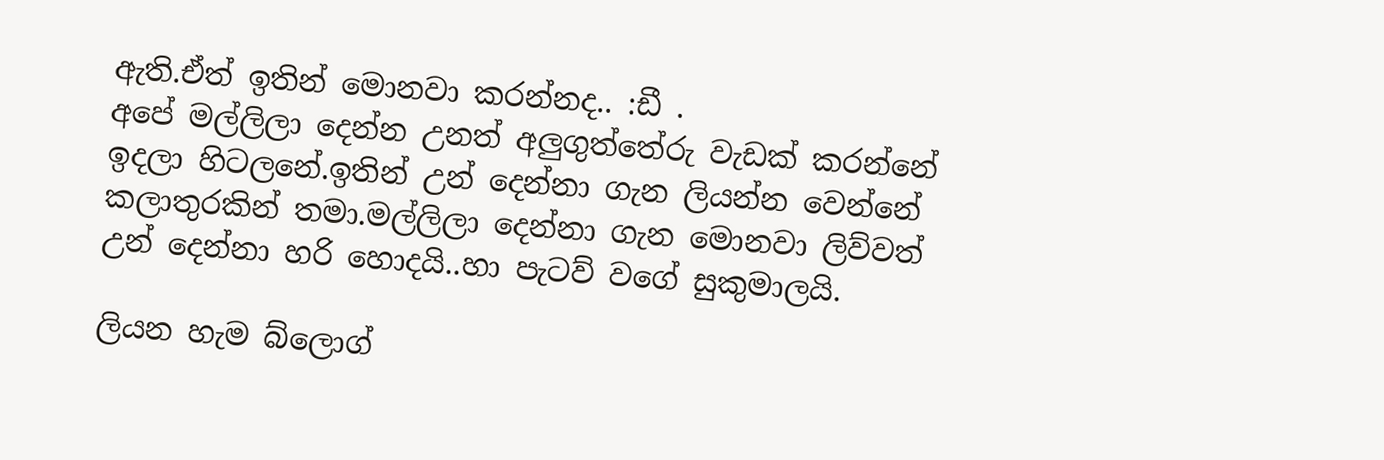ඇති.ඒත් ඉතින් මොනවා කරන්නද.. :ඩී .
අපේ මල්ලිලා දෙන්න උනත් අලුගුත්තේරු වැඩක් කරන්නේ ඉදලා හිටලනේ.ඉතින් උන් දෙන්නා ගැන ලියන්න වෙන්නේ කලාතුරකින් තමා.මල්ලිලා දෙන්නා ගැන මොනවා ලිව්වත් උන් දෙන්නා හරි හොදයි..හා පැටව් වගේ සුකුමාලයි.

ලියන හැම බ්ලොග්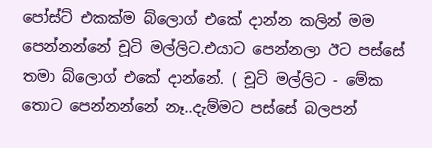පෝස්ට් එකක්ම බ්ලොග් එකේ දාන්න කලින් මම පෙන්නන්නේ චූටි මල්ලිට.එයාට පෙන්නලා ඊට පස්සේ තමා බ්ලොග් එකේ දාන්නේ. ( චූටි මල්ලිට - මේක තොට පෙන්නන්නේ නෑ..දැම්මට පස්සේ බලපන්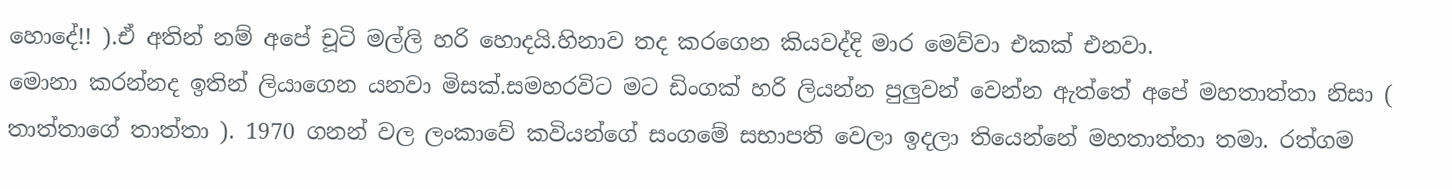හොදේ!! ).ඒ අතින් නම් අපේ චූටි මල්ලි හරි හොදයි.හිනාව තද කරගෙන කියවද්දි මාර මෙව්වා එකක් එනවා.
මොනා කරන්නද ඉතින් ලියාගෙන යනවා මිසක්.සමහරවිට මට ඩිංගක් හරි ලියන්න පුලුවන් වෙන්න ඇත්තේ අපේ මහතාත්තා නිසා ( තාත්තාගේ තාත්තා ). 1970 ගනන් වල ලංකාවේ කවියන්ගේ සංගමේ සභාපති වෙලා ඉදලා තියෙන්නේ මහතාත්තා තමා. රත්ගම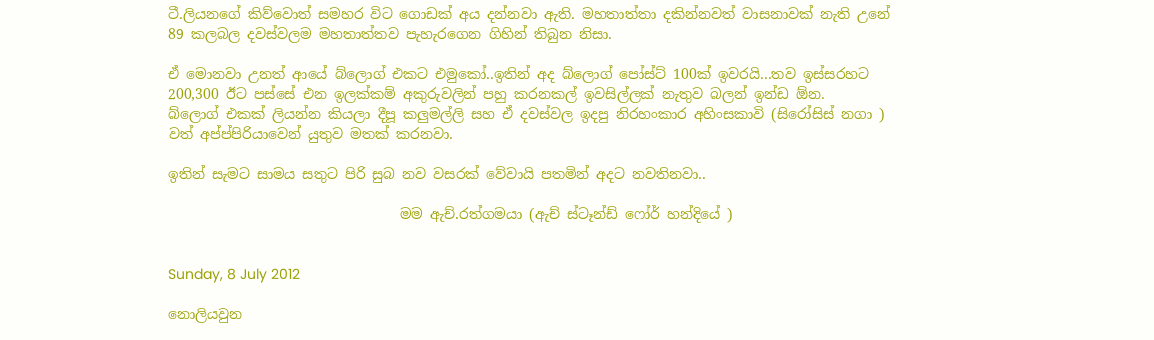ටී.ලියනගේ කිව්වොත් සමහර විට ගොඩක් අය දන්නවා ඇති. මහතාත්තා දකින්නවත් වාසනාවක් නැති උනේ 89 කලබල දවස්වලම මහතාත්තව පැහැරගෙන ගිහින් තිබුන නිසා.

ඒ මොනවා උනත් ආයේ බ්ලොග් එකට එමුකෝ..ඉතින් අද බ්ලොග් පෝස්ට් 100ක් ඉවරයි...තව ඉස්සරහට 200,300 ඊට පස්සේ එන ඉලක්කම් අකුරුවලින් පහු කරනකල් ඉවසිල්ලක් නැතුව බලන් ඉන්ඩ ඕන.
බ්ලොග් එකක් ලියන්න කියලා දීපූ කලුමල්ලි සහ ඒ දවස්වල ඉදපු නිරහංකාර අහිංසකාවි (සිරෝසිස් නගා ) වත් අප්ප්පිරියාවෙන් යුතුව මතක් කරනවා.

ඉතින් සැමට සාමය සතුට පිරි සුබ නව වසරක් වේවායි පතමින් අදට නවතිනවා..

                                 මම ඇච්.රත්ගමයා (ඇච් ස්ටෑන්ඩ් ෆෝර් හන්දියේ )


Sunday, 8 July 2012

නොලියවුන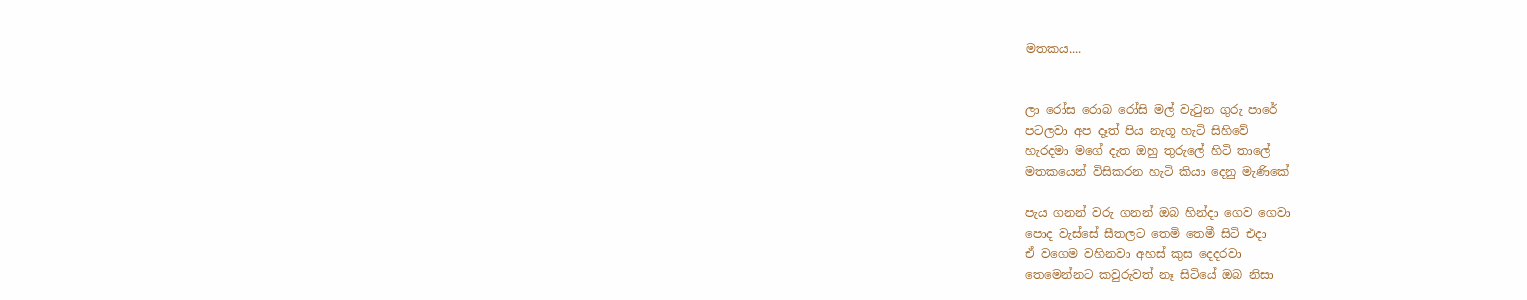මතකය....


ලා රෝස රොබ රෝසි මල් වැටුන ගුරු පාරේ
පටලවා අප දෑත් පිය නැගූ හැටි සිහිවේ
හැරදමා මගේ දැත ඔහු තුරුලේ හිටි තාලේ
මතකයෙන් විසිකරන හැටි කියා දෙනු මැණිකේ

පැය ගනන් වරු ගනන් ඔබ හින්දා ගෙව ගෙවා
පොද වැස්සේ සීතලට තෙමි තෙමී සිටි එදා
ඒ වගෙම වහිනවා අහස් කුස දෙදරවා
තෙමෙන්නට කවුරුවත් නෑ සිටියේ ඔබ නිසා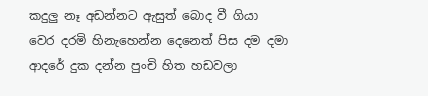කදුලු නෑ අඩන්නට ඇසුත් බොද වී ගියා
වෙර දරමි හිනැහෙන්න දෙනෙත් පිස දම දමා
ආදරේ දුක දන්න පුංචි හිත හඩවලා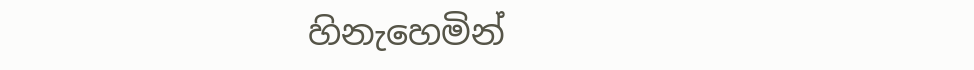හිනැහෙමින්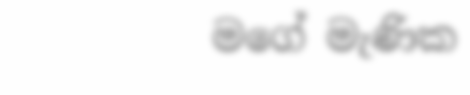මගේ මැණික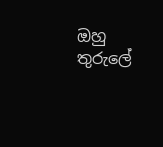ඔහු තුරුලේ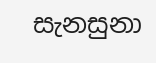සැනසුනා